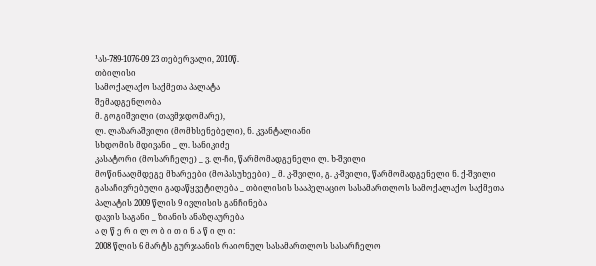¹ას-789-1076-09 23 თებერვალი, 2010წ.
თბილისი
სამოქალაქო საქმეთა პალატა
შემადგენლობა
მ. გოგიშვილი (თავმჯდომარე),
ლ. ლაზარაშვილი (მომხსენებელი), ნ. კვანტალიანი
სხდომის მდივანი _ ლ. სანიკიძე
კასატორი (მოსარჩელე) _ ვ. ლ-ჩი, წარმომადგენელი ლ. ხ-შვილი
მოწინააღმდეგე მხარეები (მოპასუხეები) _ მ. კ-შვილი, გ. კ-შვილი, წარმომადგენელი ნ. ქ-შვილი
გასაჩივრებული გადაწყვეტილება _ თბილისის სააპელაციო სასამართლოს სამოქალაქო საქმეთა პალატის 2009 წლის 9 ივლისის განჩინება
დავის საგანი _ ზიანის ანაზღაურება
ა ღ წ ე რ ი ლ ო ბ ი თ ი ნ ა წ ი ლ ი:
2008 წლის 6 მარტს გურჯაანის რაიონულ სასამართლოს სასარჩელო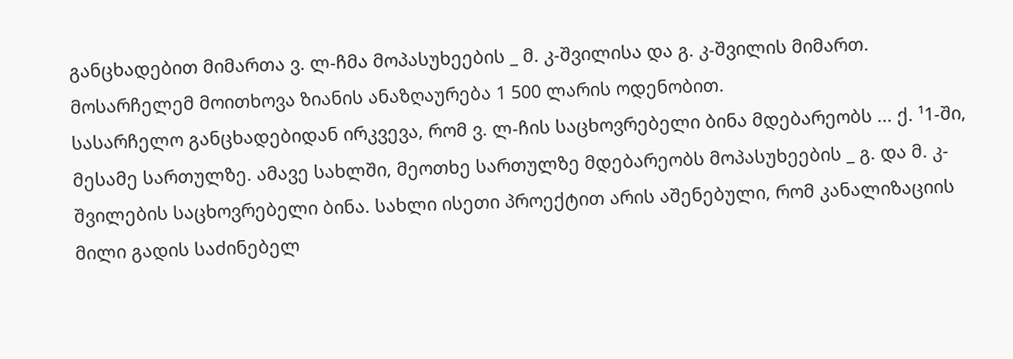განცხადებით მიმართა ვ. ლ-ჩმა მოპასუხეების _ მ. კ-შვილისა და გ. კ-შვილის მიმართ. მოსარჩელემ მოითხოვა ზიანის ანაზღაურება 1 500 ლარის ოდენობით.
სასარჩელო განცხადებიდან ირკვევა, რომ ვ. ლ-ჩის საცხოვრებელი ბინა მდებარეობს ... ქ. ¹1-ში, მესამე სართულზე. ამავე სახლში, მეოთხე სართულზე მდებარეობს მოპასუხეების _ გ. და მ. კ-შვილების საცხოვრებელი ბინა. სახლი ისეთი პროექტით არის აშენებული, რომ კანალიზაციის მილი გადის საძინებელ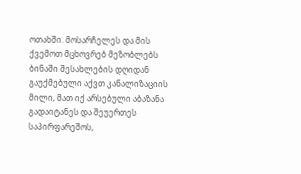ოთახში. მოსარჩელეს და მის ქვემოთ მცხოვრებ მეზობლებს ბინაში შესახლების დღიდან გაუქმებული აქვთ კანალიზაციის მილი, მათ იქ არსებული აბაზანა გადაიტანეს და შეუერთეს საპირფარეშოს,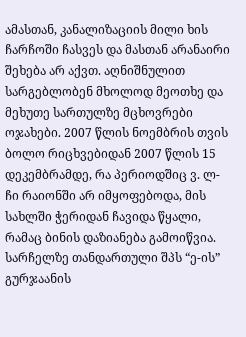ამასთან, კანალიზაციის მილი ხის ჩარჩოში ჩასვეს და მასთან არანაირი შეხება არ აქვთ. აღნიშნულით სარგებლობენ მხოლოდ მეოთხე და მეხუთე სართულზე მცხოვრები ოჯახები. 2007 წლის ნოემბრის თვის ბოლო რიცხვებიდან 2007 წლის 15 დეკემბრამდე, რა პერიოდშიც ვ. ლ-ჩი რაიონში არ იმყოფებოდა, მის სახლში ჭერიდან ჩავიდა წყალი, რამაც ბინის დაზიანება გამოიწვია.
სარჩელზე თანდართული შპს “ე-ის” გურჯაანის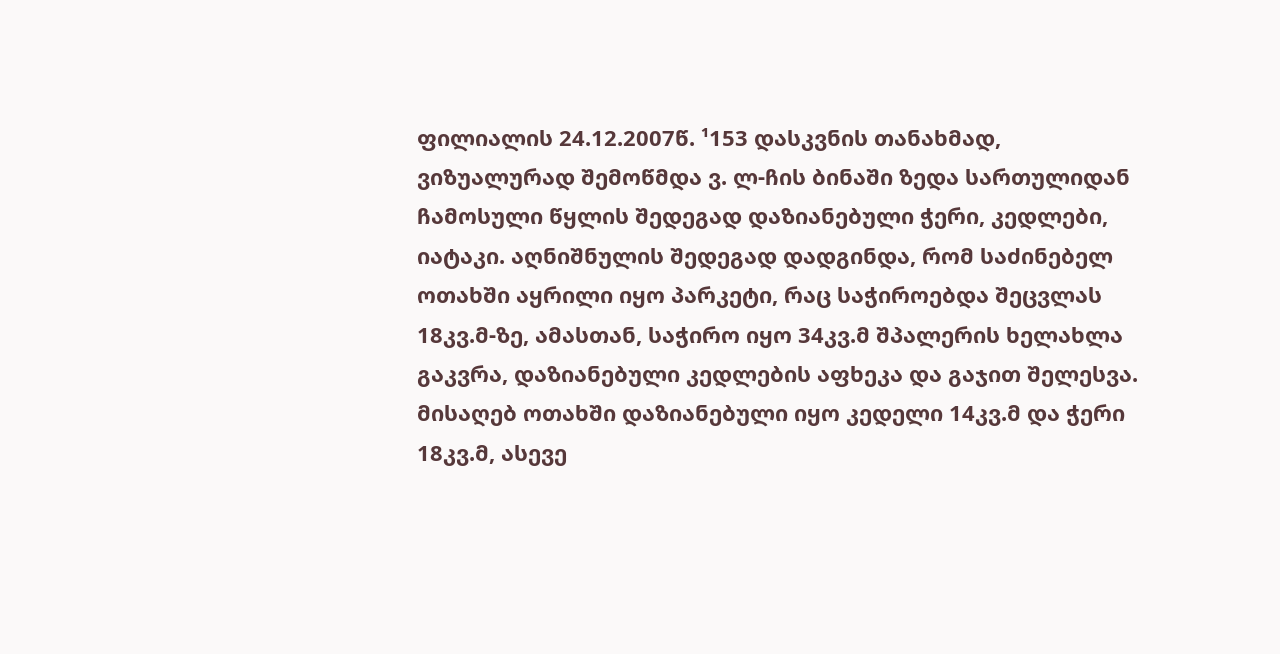ფილიალის 24.12.2007წ. ¹153 დასკვნის თანახმად, ვიზუალურად შემოწმდა ვ. ლ-ჩის ბინაში ზედა სართულიდან ჩამოსული წყლის შედეგად დაზიანებული ჭერი, კედლები, იატაკი. აღნიშნულის შედეგად დადგინდა, რომ საძინებელ ოთახში აყრილი იყო პარკეტი, რაც საჭიროებდა შეცვლას 18კვ.მ-ზე, ამასთან, საჭირო იყო 34კვ.მ შპალერის ხელახლა გაკვრა, დაზიანებული კედლების აფხეკა და გაჯით შელესვა. მისაღებ ოთახში დაზიანებული იყო კედელი 14კვ.მ და ჭერი 18კვ.მ, ასევე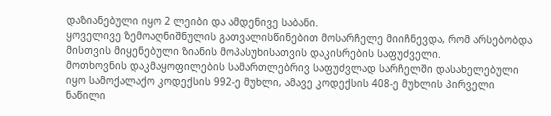დაზიანებული იყო 2 ლეიბი და ამდენივე საბანი.
ყოველივე ზემოაღნიშნულის გათვალისწინებით მოსარჩელე მიიჩნევდა, რომ არსებობდა მისთვის მიყენებული ზიანის მოპასუხისათვის დაკისრების საფუძველი.
მოთხოვნის დაკმაყოფილების სამართლებრივ საფუძვლად სარჩელში დასახელებული იყო სამოქალაქო კოდექსის 992-ე მუხლი, ამავე კოდექსის 408-ე მუხლის პირველი ნაწილი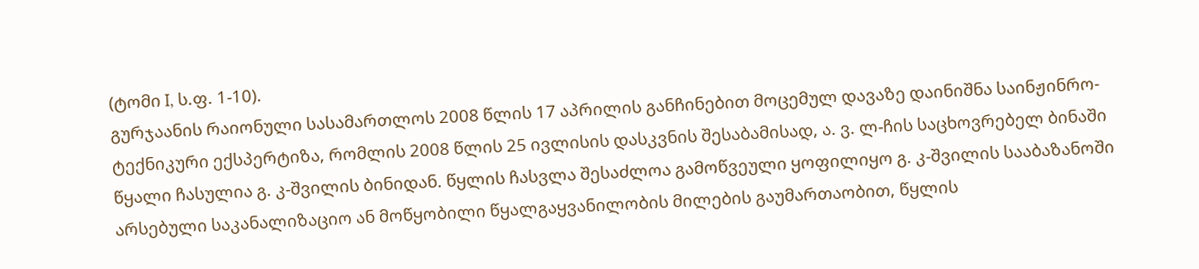(ტომი I, ს.ფ. 1-10).
გურჯაანის რაიონული სასამართლოს 2008 წლის 17 აპრილის განჩინებით მოცემულ დავაზე დაინიშნა საინჟინრო-ტექნიკური ექსპერტიზა, რომლის 2008 წლის 25 ივლისის დასკვნის შესაბამისად, ა. ვ. ლ-ჩის საცხოვრებელ ბინაში წყალი ჩასულია გ. კ-შვილის ბინიდან. წყლის ჩასვლა შესაძლოა გამოწვეული ყოფილიყო გ. კ-შვილის სააბაზანოში არსებული საკანალიზაციო ან მოწყობილი წყალგაყვანილობის მილების გაუმართაობით, წყლის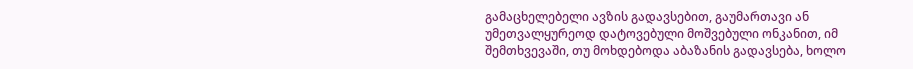გამაცხელებელი ავზის გადავსებით, გაუმართავი ან უმეთვალყურეოდ დატოვებული მოშვებული ონკანით, იმ შემთხვევაში, თუ მოხდებოდა აბაზანის გადავსება, ხოლო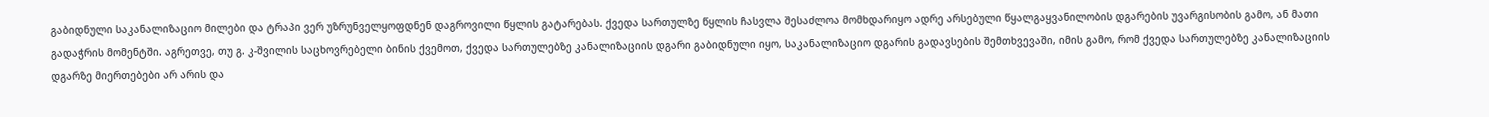გაბიდნული საკანალიზაციო მილები და ტრაპი ვერ უზრუნველყოფდნენ დაგროვილი წყლის გატარებას. ქვედა სართულზე წყლის ჩასვლა შესაძლოა მომხდარიყო ადრე არსებული წყალგაყვანილობის დგარების უვარგისობის გამო, ან მათი გადაჭრის მომენტში. აგრეთვე, თუ გ. კ-შვილის საცხოვრებელი ბინის ქვემოთ, ქვედა სართულებზე კანალიზაციის დგარი გაბიდნული იყო, საკანალიზაციო დგარის გადავსების შემთხვევაში, იმის გამო, რომ ქვედა სართულებზე კანალიზაციის დგარზე მიერთებები არ არის და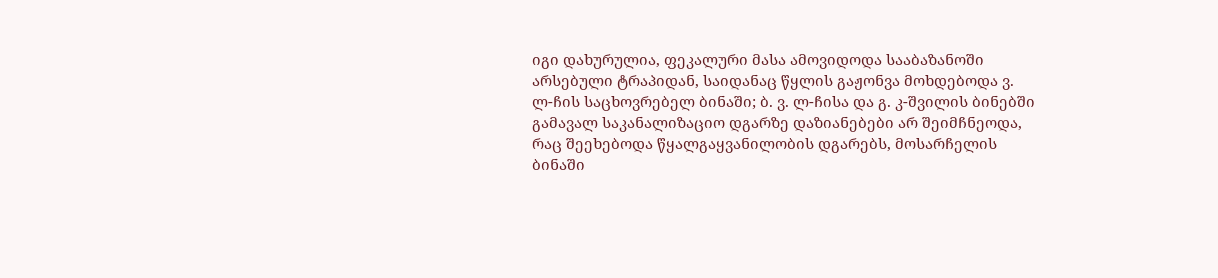იგი დახურულია, ფეკალური მასა ამოვიდოდა სააბაზანოში არსებული ტრაპიდან, საიდანაც წყლის გაჟონვა მოხდებოდა ვ. ლ-ჩის საცხოვრებელ ბინაში; ბ. ვ. ლ-ჩისა და გ. კ-შვილის ბინებში გამავალ საკანალიზაციო დგარზე დაზიანებები არ შეიმჩნეოდა, რაც შეეხებოდა წყალგაყვანილობის დგარებს, მოსარჩელის ბინაში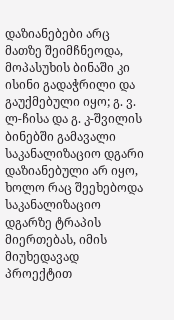დაზიანებები არც მათზე შეიმჩნეოდა, მოპასუხის ბინაში კი ისინი გადაჭრილი და გაუქმებული იყო; გ. ვ. ლ-ჩისა და გ. კ-შვილის ბინებში გამავალი საკანალიზაციო დგარი დაზიანებული არ იყო, ხოლო რაც შეეხებოდა საკანალიზაციო დგარზე ტრაპის მიერთებას, იმის მიუხედავად პროექტით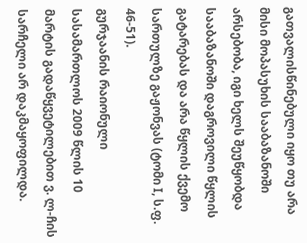გათვალისწინებული იყო თუ არა მისი მოპასუხის სააბაზანოში არსებობა, იგი ხელს შეუწყობდა სააბაზანოში დაგროვილი წყლის გატარებას და არა წყლის ქვემო სართულზე გაჟონვას (ტომი I, ს.ფ. 46-51).
გურჯაანის რაიონული სასამართლოს 2009 წლის 10 მარტის გადაწყვეტილებით ვ. ლ-ჩის სარჩელი არ დაკმაყოფილდა.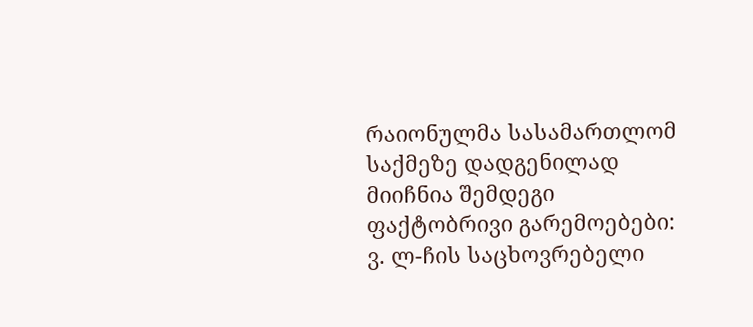რაიონულმა სასამართლომ საქმეზე დადგენილად მიიჩნია შემდეგი ფაქტობრივი გარემოებები:
ვ. ლ-ჩის საცხოვრებელი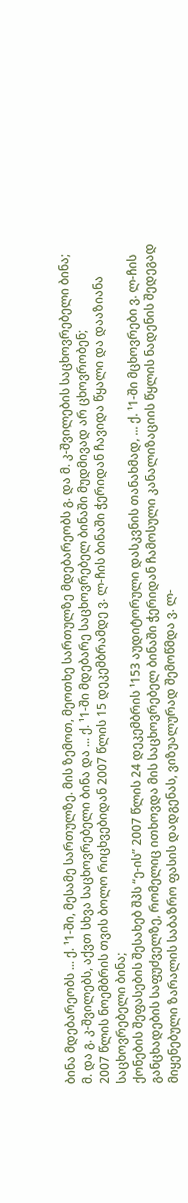ბინა მდებარეობს ... ქ. ¹1-ში, მესამე სართულზე. მის ზემოთ, მეოთხე სართულზე მდებარეობს გ. და მ. კ-შვილების საცხოვრებელი ბინა;
მ. და გ. კ-შვილებს, აქვთ სხვა საცხოვრებელი ბინა და ... ქ. ¹1-ში მდებარე საცხოვრებელ ბინაში მუდმივად არ ცხოვრობენ;
2007 წლის ნოემბრის თვის ბოლო რიცხვებიდან 2007 წლის 15 დეკემბრამდე ვ. ლ-ჩის ბინაში ჭერიდან ჩავიდა წყალი და დააზიანა საცხოვრებელი ბინა;
ქონების შეფასების შესახებ შპს “ე-ის” 2007 წლის 24 დეკემბრის ¹153 აუდიტორული დასკვნის თანახმად, ... ქ. ¹1-ში მცხოვრები ვ. ლ-ჩის განცხადების საფუძველზე, რომელიც ითხოვდა მის საცხოვრებელ ბინაში ჭერიდან ჩამოსული კანალიზაციის წყლის ნადენის შედეგად მიყენებული ზარალის საბაზრო ფასის დადგენას, ვიზუალურად შემოწმდა ვ. ლ-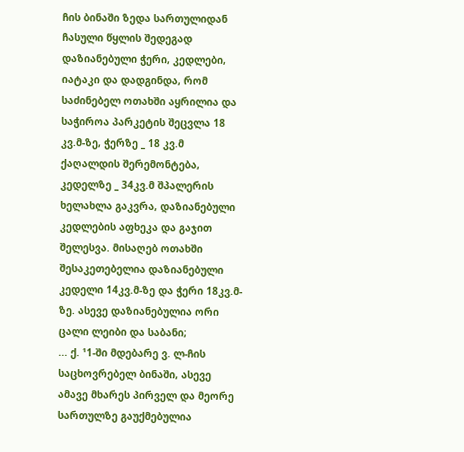ჩის ბინაში ზედა სართულიდან ჩასული წყლის შედეგად დაზიანებული ჭერი, კედლები, იატაკი და დადგინდა, რომ საძინებელ ოთახში აყრილია და საჭიროა პარკეტის შეცვლა 18 კვ.მ-ზე, ჭერზე _ 18 კვ.მ ქაღალდის შერემონტება, კედელზე _ 34კვ.მ შპალერის ხელახლა გაკვრა, დაზიანებული კედლების აფხეკა და გაჯით შელესვა. მისაღებ ოთახში შესაკეთებელია დაზიანებული კედელი 14კვ.მ-ზე და ჭერი 18კვ.მ-ზე. ასევე დაზიანებულია ორი ცალი ლეიბი და საბანი;
... ქ. ¹1-ში მდებარე ვ. ლ-ჩის საცხოვრებელ ბინაში, ასევე ამავე მხარეს პირველ და მეორე სართულზე გაუქმებულია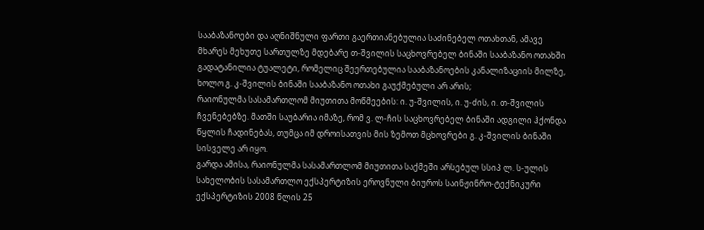სააბაზანოები და აღნიშნული ფართი გაერთიანებულია საძინებელ ოთახთან, ამავე მხარეს მეხუთე სართულზე მდებარე თ-შვილის საცხოვრებელ ბინაში სააბაზანო ოთახში გადატანილია ტუალეტი, რომელიც შეერთებულია სააბაზანოების კანალიზაციის მილზე, ხოლო გ. კ-შვილის ბინაში სააბაზანო ოთახი გაუქმებული არ არის;
რაიონულმა სასამართლომ მიუთითა მოწმეების: ი. უ-შვილის, ი. უ-ძის, ი. თ-შვილის ჩვენებებზე. მათში საუბარია იმაზე, რომ ვ. ლ-ჩის საცხოვრებელ ბინაში ადგილი ჰქონდა წყლის ჩადინებას, თუმცა იმ დროისათვის მის ზემოთ მცხოვრები გ. კ-შვილის ბინაში სისველე არ იყო.
გარდა ამისა, რაიონულმა სასამართლომ მიუთითა საქმეში არსებულ სსიპ ლ. ს-ულის სახელობის სასამართლო ექსპერტიზის ეროვნული ბიუროს საინჟინრო-ტექნიკური ექსპერტიზის 2008 წლის 25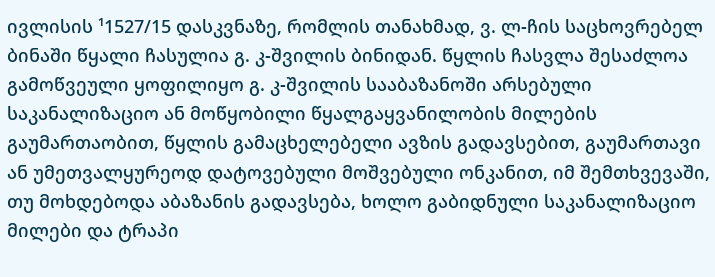ივლისის ¹1527/15 დასკვნაზე, რომლის თანახმად, ვ. ლ-ჩის საცხოვრებელ ბინაში წყალი ჩასულია გ. კ-შვილის ბინიდან. წყლის ჩასვლა შესაძლოა გამოწვეული ყოფილიყო გ. კ-შვილის სააბაზანოში არსებული საკანალიზაციო ან მოწყობილი წყალგაყვანილობის მილების გაუმართაობით, წყლის გამაცხელებელი ავზის გადავსებით, გაუმართავი ან უმეთვალყურეოდ დატოვებული მოშვებული ონკანით, იმ შემთხვევაში, თუ მოხდებოდა აბაზანის გადავსება, ხოლო გაბიდნული საკანალიზაციო მილები და ტრაპი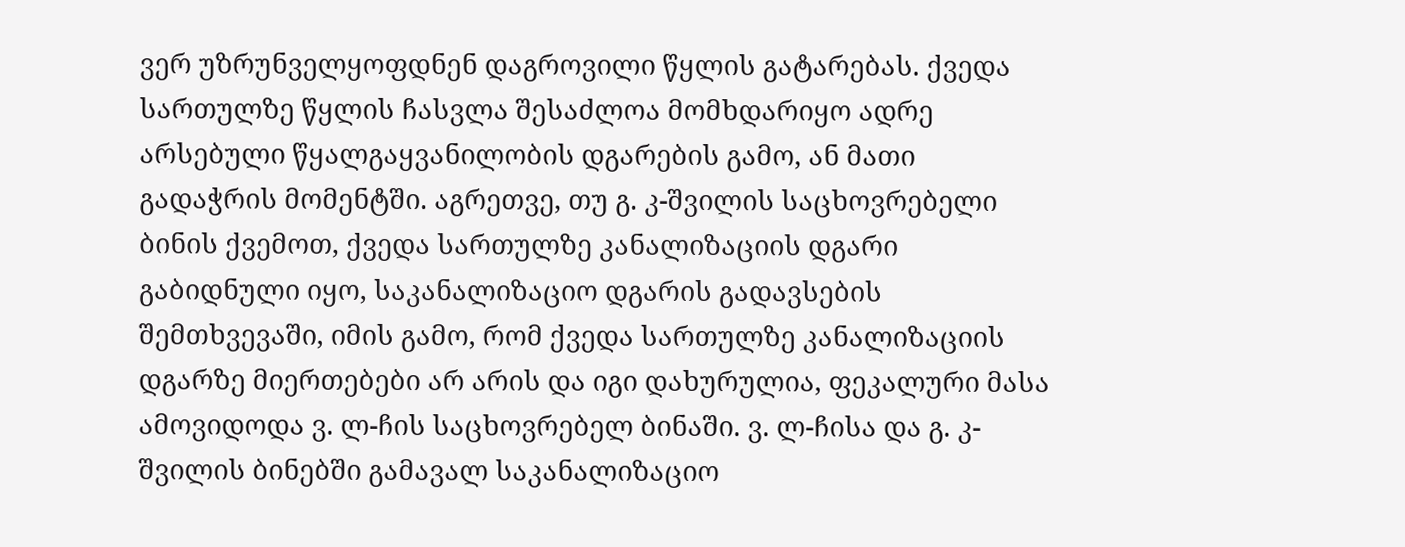ვერ უზრუნველყოფდნენ დაგროვილი წყლის გატარებას. ქვედა სართულზე წყლის ჩასვლა შესაძლოა მომხდარიყო ადრე არსებული წყალგაყვანილობის დგარების გამო, ან მათი გადაჭრის მომენტში. აგრეთვე, თუ გ. კ-შვილის საცხოვრებელი ბინის ქვემოთ, ქვედა სართულზე კანალიზაციის დგარი გაბიდნული იყო, საკანალიზაციო დგარის გადავსების შემთხვევაში, იმის გამო, რომ ქვედა სართულზე კანალიზაციის დგარზე მიერთებები არ არის და იგი დახურულია, ფეკალური მასა ამოვიდოდა ვ. ლ-ჩის საცხოვრებელ ბინაში. ვ. ლ-ჩისა და გ. კ-შვილის ბინებში გამავალ საკანალიზაციო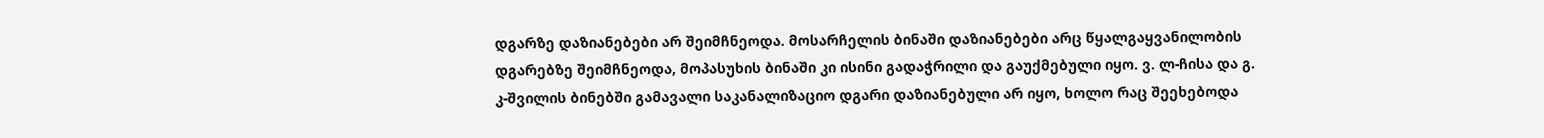დგარზე დაზიანებები არ შეიმჩნეოდა. მოსარჩელის ბინაში დაზიანებები არც წყალგაყვანილობის დგარებზე შეიმჩნეოდა, მოპასუხის ბინაში კი ისინი გადაჭრილი და გაუქმებული იყო. ვ. ლ-ჩისა და გ. კ-შვილის ბინებში გამავალი საკანალიზაციო დგარი დაზიანებული არ იყო, ხოლო რაც შეეხებოდა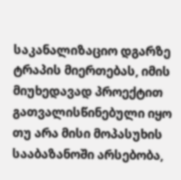საკანალიზაციო დგარზე ტრაპის მიერთებას, იმის მიუხედავად პროექტით გათვალისწინებული იყო თუ არა მისი მოპასუხის სააბაზანოში არსებობა,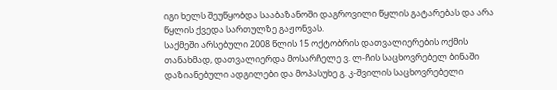იგი ხელს შეუწყობდა სააბაზანოში დაგროვილი წყლის გატარებას და არა წყლის ქვედა სართულზე გაჟონვას.
საქმეში არსებული 2008 წლის 15 ოქტობრის დათვალიერების ოქმის თანახმად, დათვალიერდა მოსარჩელე ვ. ლ-ჩის საცხოვრებელ ბინაში დაზიანებული ადგილები და მოპასუხე გ. კ-შვილის საცხოვრებელი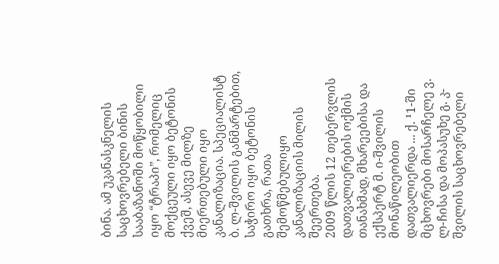ბინა. ამ უკანასკნელის საცხოვრებელი ბინის სააბაზანოში მოწყობილი იყო “ტრაპი”, რომელიც მოქცეული იყო ბეტონის ქვეშ, ასევე მილზე მიერთებული იყო კანალიზაცია. სპეციალისტ ბ. ლ-შვილის განმარტებით, საჭირო იყო ბეტონის გათხრა, რათა შემოწმებულიყო კანალიზაციის მილის შეერთება.
2009 წლის 12 თებერვლის დათვალიერების ოქმის თანახმად, მხარეებისა და ექსპერტ მ. ი-შვილის მონაწილეობით დათვალიერდა ... ქ. ¹1-ში მცხოვრები მოსარჩელე ვ. ლ-ჩისა და მოპასუხე გ. კ-შვილის საცხოვრებელი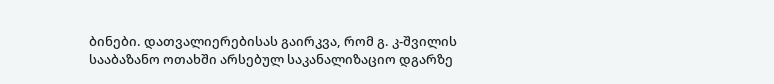ბინები. დათვალიერებისას გაირკვა, რომ გ. კ-შვილის სააბაზანო ოთახში არსებულ საკანალიზაციო დგარზე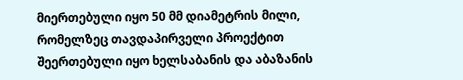მიერთებული იყო 50 მმ დიამეტრის მილი, რომელზეც თავდაპირველი პროექტით შეერთებული იყო ხელსაბანის და აბაზანის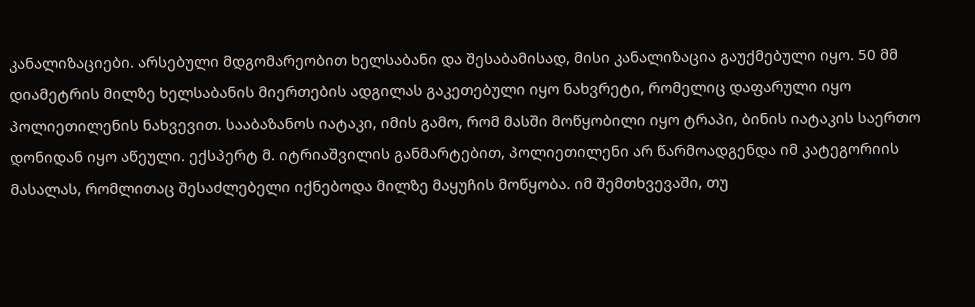კანალიზაციები. არსებული მდგომარეობით ხელსაბანი და შესაბამისად, მისი კანალიზაცია გაუქმებული იყო. 50 მმ დიამეტრის მილზე ხელსაბანის მიერთების ადგილას გაკეთებული იყო ნახვრეტი, რომელიც დაფარული იყო პოლიეთილენის ნახვევით. სააბაზანოს იატაკი, იმის გამო, რომ მასში მოწყობილი იყო ტრაპი, ბინის იატაკის საერთო დონიდან იყო აწეული. ექსპერტ მ. იტრიაშვილის განმარტებით, პოლიეთილენი არ წარმოადგენდა იმ კატეგორიის მასალას, რომლითაც შესაძლებელი იქნებოდა მილზე მაყუჩის მოწყობა. იმ შემთხვევაში, თუ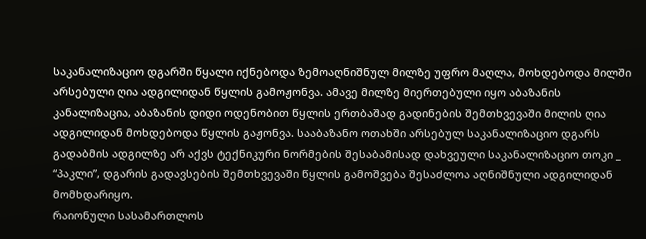საკანალიზაციო დგარში წყალი იქნებოდა ზემოაღნიშნულ მილზე უფრო მაღლა, მოხდებოდა მილში არსებული ღია ადგილიდან წყლის გამოჟონვა. ამავე მილზე მიერთებული იყო აბაზანის კანალიზაცია, აბაზანის დიდი ოდენობით წყლის ერთბაშად გადინების შემთხვევაში მილის ღია ადგილიდან მოხდებოდა წყლის გაჟონვა. სააბაზანო ოთახში არსებულ საკანალიზაციო დგარს გადაბმის ადგილზე არ აქვს ტექნიკური ნორმების შესაბამისად დახვეული საკანალიზაციო თოკი _ “პაკლი”, დგარის გადავსების შემთხვევაში წყლის გამოშვება შესაძლოა აღნიშნული ადგილიდან მომხდარიყო.
რაიონული სასამართლოს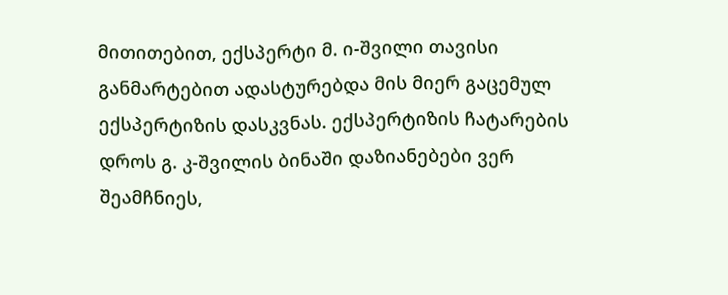მითითებით, ექსპერტი მ. ი-შვილი თავისი განმარტებით ადასტურებდა მის მიერ გაცემულ ექსპერტიზის დასკვნას. ექსპერტიზის ჩატარების დროს გ. კ-შვილის ბინაში დაზიანებები ვერ შეამჩნიეს,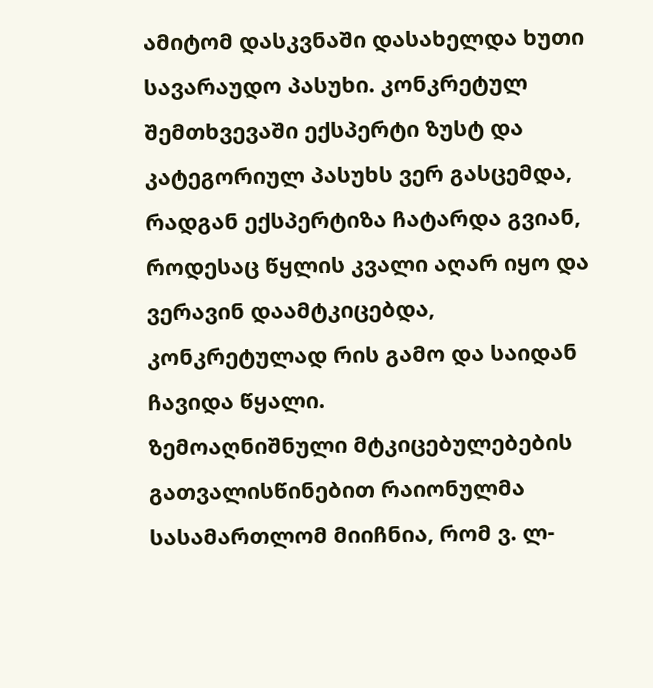ამიტომ დასკვნაში დასახელდა ხუთი სავარაუდო პასუხი. კონკრეტულ შემთხვევაში ექსპერტი ზუსტ და კატეგორიულ პასუხს ვერ გასცემდა, რადგან ექსპერტიზა ჩატარდა გვიან, როდესაც წყლის კვალი აღარ იყო და ვერავინ დაამტკიცებდა, კონკრეტულად რის გამო და საიდან ჩავიდა წყალი.
ზემოაღნიშნული მტკიცებულებების გათვალისწინებით რაიონულმა სასამართლომ მიიჩნია, რომ ვ. ლ-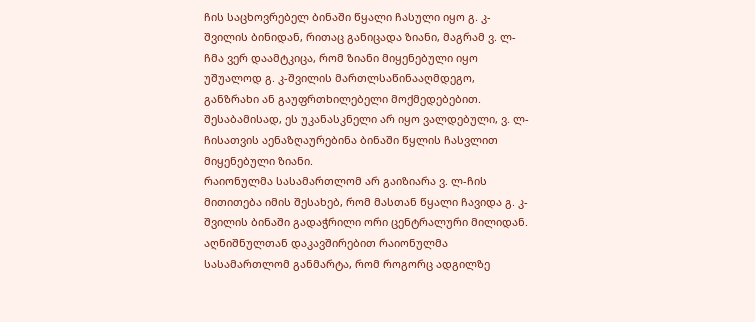ჩის საცხოვრებელ ბინაში წყალი ჩასული იყო გ. კ-შვილის ბინიდან, რითაც განიცადა ზიანი, მაგრამ ვ. ლ-ჩმა ვერ დაამტკიცა, რომ ზიანი მიყენებული იყო უშუალოდ გ. კ-შვილის მართლსაწინააღმდეგო, განზრახი ან გაუფრთხილებელი მოქმედებებით. შესაბამისად, ეს უკანასკნელი არ იყო ვალდებული, ვ. ლ-ჩისათვის აენაზღაურებინა ბინაში წყლის ჩასვლით მიყენებული ზიანი.
რაიონულმა სასამართლომ არ გაიზიარა ვ. ლ-ჩის მითითება იმის შესახებ, რომ მასთან წყალი ჩავიდა გ. კ-შვილის ბინაში გადაჭრილი ორი ცენტრალური მილიდან. აღნიშნულთან დაკავშირებით რაიონულმა სასამართლომ განმარტა, რომ როგორც ადგილზე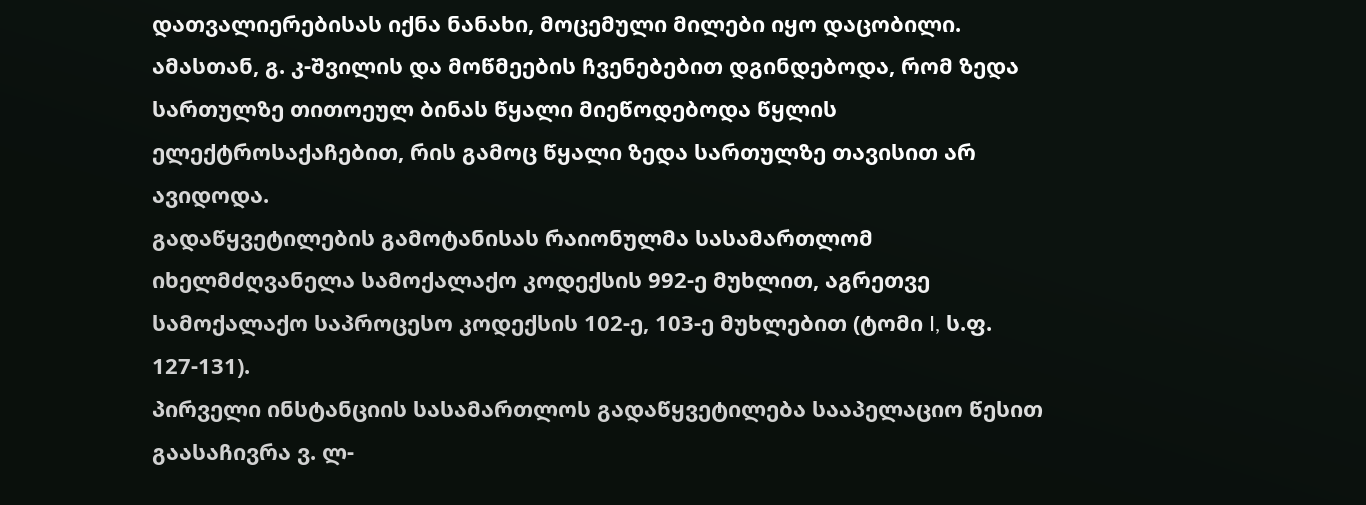დათვალიერებისას იქნა ნანახი, მოცემული მილები იყო დაცობილი. ამასთან, გ. კ-შვილის და მოწმეების ჩვენებებით დგინდებოდა, რომ ზედა სართულზე თითოეულ ბინას წყალი მიეწოდებოდა წყლის ელექტროსაქაჩებით, რის გამოც წყალი ზედა სართულზე თავისით არ ავიდოდა.
გადაწყვეტილების გამოტანისას რაიონულმა სასამართლომ იხელმძღვანელა სამოქალაქო კოდექსის 992-ე მუხლით, აგრეთვე სამოქალაქო საპროცესო კოდექსის 102-ე, 103-ე მუხლებით (ტომი I, ს.ფ. 127-131).
პირველი ინსტანციის სასამართლოს გადაწყვეტილება სააპელაციო წესით გაასაჩივრა ვ. ლ-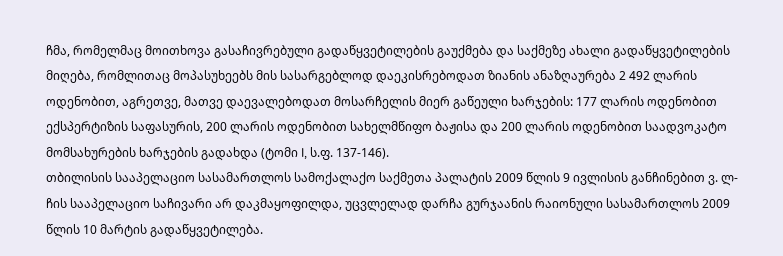ჩმა, რომელმაც მოითხოვა გასაჩივრებული გადაწყვეტილების გაუქმება და საქმეზე ახალი გადაწყვეტილების მიღება, რომლითაც მოპასუხეებს მის სასარგებლოდ დაეკისრებოდათ ზიანის ანაზღაურება 2 492 ლარის ოდენობით, აგრეთვე, მათვე დაევალებოდათ მოსარჩელის მიერ გაწეული ხარჯების: 177 ლარის ოდენობით ექსპერტიზის საფასურის, 200 ლარის ოდენობით სახელმწიფო ბაჟისა და 200 ლარის ოდენობით საადვოკატო მომსახურების ხარჯების გადახდა (ტომი I, ს.ფ. 137-146).
თბილისის სააპელაციო სასამართლოს სამოქალაქო საქმეთა პალატის 2009 წლის 9 ივლისის განჩინებით ვ. ლ-ჩის სააპელაციო საჩივარი არ დაკმაყოფილდა, უცვლელად დარჩა გურჯაანის რაიონული სასამართლოს 2009 წლის 10 მარტის გადაწყვეტილება.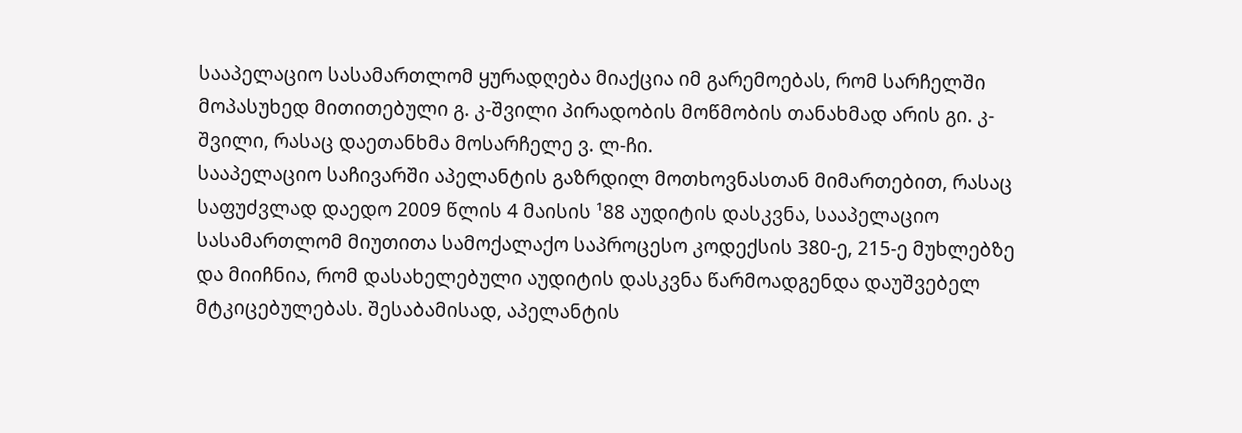სააპელაციო სასამართლომ ყურადღება მიაქცია იმ გარემოებას, რომ სარჩელში მოპასუხედ მითითებული გ. კ-შვილი პირადობის მოწმობის თანახმად არის გი. კ-შვილი, რასაც დაეთანხმა მოსარჩელე ვ. ლ-ჩი.
სააპელაციო საჩივარში აპელანტის გაზრდილ მოთხოვნასთან მიმართებით, რასაც საფუძვლად დაედო 2009 წლის 4 მაისის ¹88 აუდიტის დასკვნა, სააპელაციო სასამართლომ მიუთითა სამოქალაქო საპროცესო კოდექსის 380-ე, 215-ე მუხლებზე და მიიჩნია, რომ დასახელებული აუდიტის დასკვნა წარმოადგენდა დაუშვებელ მტკიცებულებას. შესაბამისად, აპელანტის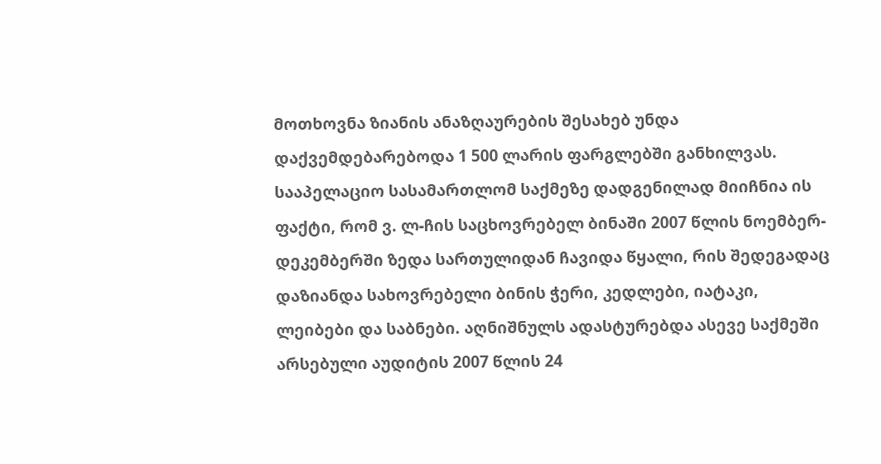მოთხოვნა ზიანის ანაზღაურების შესახებ უნდა დაქვემდებარებოდა 1 500 ლარის ფარგლებში განხილვას.
სააპელაციო სასამართლომ საქმეზე დადგენილად მიიჩნია ის ფაქტი, რომ ვ. ლ-ჩის საცხოვრებელ ბინაში 2007 წლის ნოემბერ-დეკემბერში ზედა სართულიდან ჩავიდა წყალი, რის შედეგადაც დაზიანდა სახოვრებელი ბინის ჭერი, კედლები, იატაკი, ლეიბები და საბნები. აღნიშნულს ადასტურებდა ასევე საქმეში არსებული აუდიტის 2007 წლის 24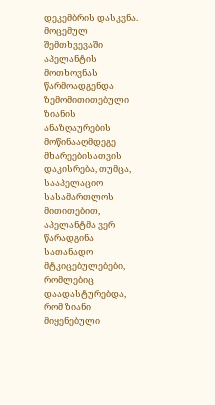დეკემბრის დასკვნა.
მოცემულ შემთხვევაში აპელანტის მოთხოვნას წარმოადგენდა ზემომითითებული ზიანის ანაზღაურების მოწინააღმდეგე მხარეებისათვის დაკისრება, თუმცა, სააპელაციო სასამართლოს მითითებით, აპელანტმა ვერ წარადგინა სათანადო მტკიცებულებები, რომლებიც დაადასტურებდა, რომ ზიანი მიყენებული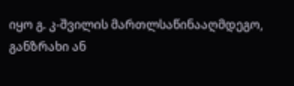იყო გ. კ-შვილის მართლსაწინააღმდეგო, განზრახი ან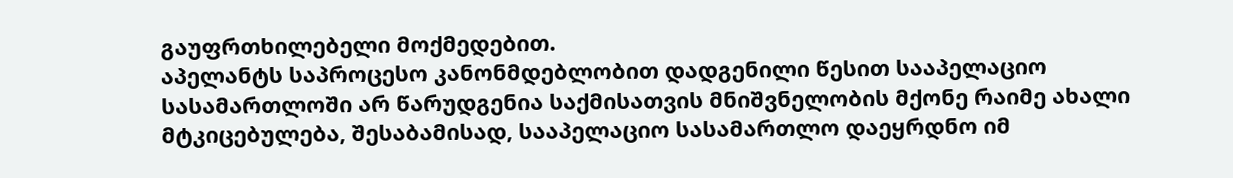გაუფრთხილებელი მოქმედებით.
აპელანტს საპროცესო კანონმდებლობით დადგენილი წესით სააპელაციო სასამართლოში არ წარუდგენია საქმისათვის მნიშვნელობის მქონე რაიმე ახალი მტკიცებულება, შესაბამისად, სააპელაციო სასამართლო დაეყრდნო იმ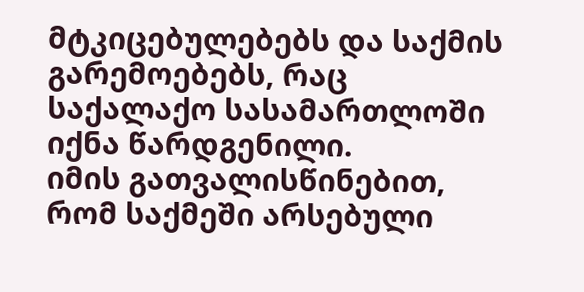მტკიცებულებებს და საქმის გარემოებებს, რაც საქალაქო სასამართლოში იქნა წარდგენილი.
იმის გათვალისწინებით, რომ საქმეში არსებული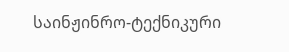საინჟინრო-ტექნიკური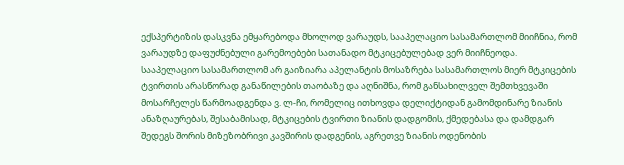ექსპერტიზის დასკვნა ემყარებოდა მხოლოდ ვარაუდს, სააპელაციო სასამართლომ მიიჩნია, რომ ვარაუდზე დაფუძნებული გარემოებები სათანადო მტკიცებულებად ვერ მიიჩნეოდა.
სააპელაციო სასამართლომ არ გაიზიარა აპელანტის მოსაზრება სასამართლოს მიერ მტკიცების ტვირთის არასწორად განაწილების თაობაზე და აღნიშნა, რომ განსახილველ შემთხვევაში მოსარჩელეს წარმოადგენდა ვ. ლ-ჩი, რომელიც ითხოვდა დელიქტიდან გამომდინარე ზიანის ანაზღაურებას, შესაბამისად, მტკიცების ტვირთი ზიანის დადგომის, ქმედებასა და დამდგარ შედეგს შორის მიზეზობრივი კავშირის დადგენის, აგრეთვე ზიანის ოდენობის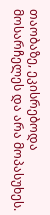თაობაზე, ეკისრებოდა მოსარჩელეს და არა მოპასუხეს.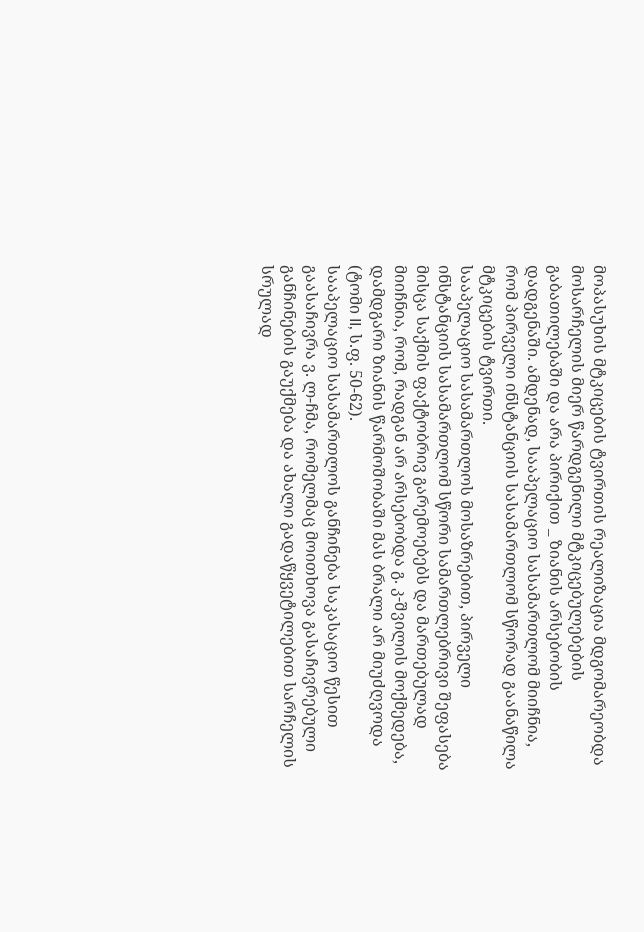მოპასუხის მტკიცების ტვირთის რეალიზაცია მდგომარეობდა მოსარჩელის მიერ წარდგენილი მტკიცებულებების გაბათილებაში და არა პირიქით _ ზიანის არსებობის დადგენაში. ამდენად, სააპელაციო სასამართლომ მიიჩნია, რომ პირველი ინსტანციის სასამართლომ სწორად გაანაწილა მტკიცების ტვირთი.
სააპელაციო სასამართლოს მოსაზრებით, პირველი ინსტანციის სასამართლომ სწორი სამართლებრივი შეფასება მისცა საქმის ფაქტობრივ გარემოებებს და მართებულად მიიჩნია, რომ, რადგან არ არსებობდა გ. კ-შვილის მოქმედება, დამდგარი ზიანის წარმოშობაში მას ბრალი არ მიუძღვოდა (ტომი II, ს.ფ. 50-62).
სააპელაციო სასამართლოს განჩინება საკასაციო წესით გაასაჩივრა ვ. ლ-ჩმა, რომელმაც მოითხოვა გასაჩივრებული განჩინების გაუქმება და ახალი გადაწყვეტილებით სარჩელის სრულად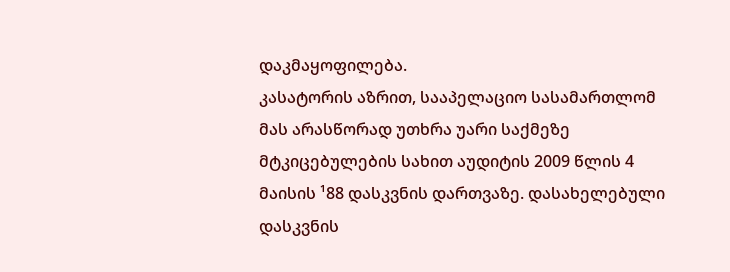დაკმაყოფილება.
კასატორის აზრით, სააპელაციო სასამართლომ მას არასწორად უთხრა უარი საქმეზე მტკიცებულების სახით აუდიტის 2009 წლის 4 მაისის ¹88 დასკვნის დართვაზე. დასახელებული დასკვნის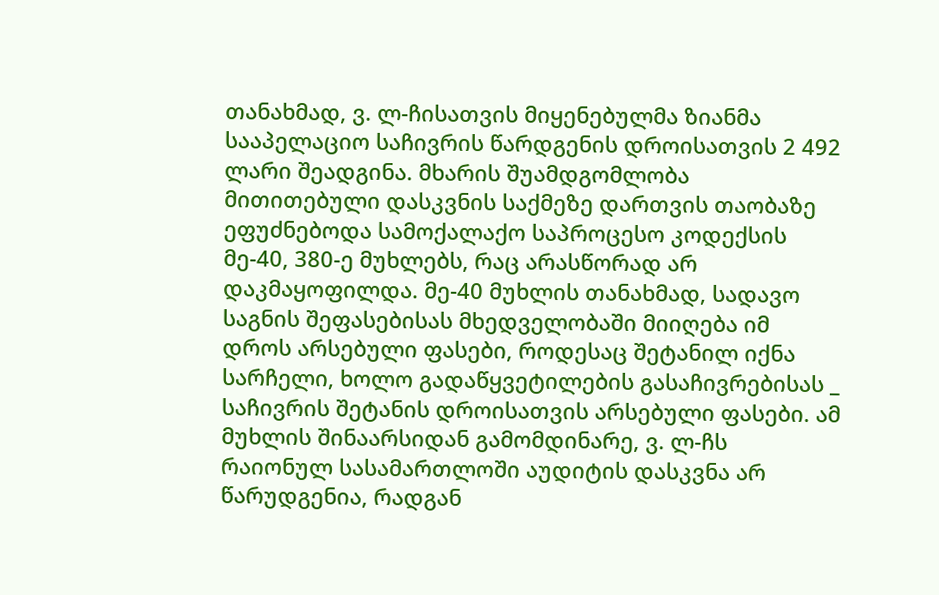თანახმად, ვ. ლ-ჩისათვის მიყენებულმა ზიანმა სააპელაციო საჩივრის წარდგენის დროისათვის 2 492 ლარი შეადგინა. მხარის შუამდგომლობა მითითებული დასკვნის საქმეზე დართვის თაობაზე ეფუძნებოდა სამოქალაქო საპროცესო კოდექსის მე-40, 380-ე მუხლებს, რაც არასწორად არ დაკმაყოფილდა. მე-40 მუხლის თანახმად, სადავო საგნის შეფასებისას მხედველობაში მიიღება იმ დროს არსებული ფასები, როდესაც შეტანილ იქნა სარჩელი, ხოლო გადაწყვეტილების გასაჩივრებისას _ საჩივრის შეტანის დროისათვის არსებული ფასები. ამ მუხლის შინაარსიდან გამომდინარე, ვ. ლ-ჩს რაიონულ სასამართლოში აუდიტის დასკვნა არ წარუდგენია, რადგან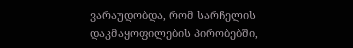ვარაუდობდა, რომ სარჩელის დაკმაყოფილების პირობებში,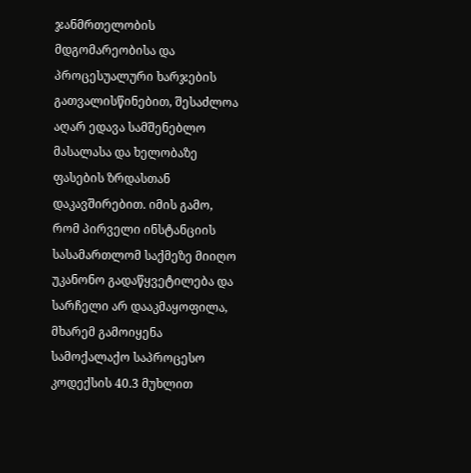ჯანმრთელობის მდგომარეობისა და პროცესუალური ხარჯების გათვალისწინებით, შესაძლოა აღარ ედავა სამშენებლო მასალასა და ხელობაზე ფასების ზრდასთან დაკავშირებით. იმის გამო, რომ პირველი ინსტანციის სასამართლომ საქმეზე მიიღო უკანონო გადაწყვეტილება და სარჩელი არ დააკმაყოფილა, მხარემ გამოიყენა სამოქალაქო საპროცესო კოდექსის 40.3 მუხლით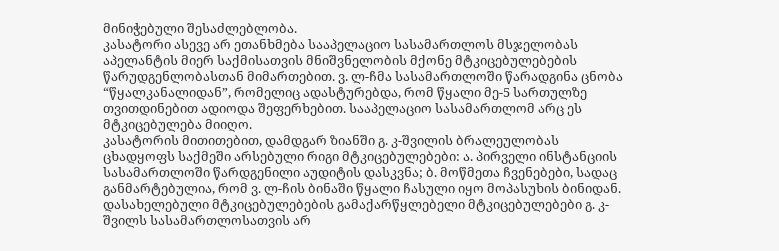მინიჭებული შესაძლებლობა.
კასატორი ასევე არ ეთანხმება სააპელაციო სასამართლოს მსჯელობას აპელანტის მიერ საქმისათვის მნიშვნელობის მქონე მტკიცებულებების წარუდგენლობასთან მიმართებით. ვ. ლ-ჩმა სასამართლოში წარადგინა ცნობა “წყალკანალიდან”, რომელიც ადასტურებდა, რომ წყალი მე-5 სართულზე თვითდინებით ადიოდა შეფერხებით. სააპელაციო სასამართლომ არც ეს მტკიცებულება მიიღო.
კასატორის მითითებით, დამდგარ ზიანში გ. კ-შვილის ბრალეულობას ცხადყოფს საქმეში არსებული რიგი მტკიცებულებები: ა. პირველი ინსტანციის სასამართლოში წარდგენილი აუდიტის დასკვნა; ბ. მოწმეთა ჩვენებები, სადაც განმარტებულია, რომ ვ. ლ-ჩის ბინაში წყალი ჩასული იყო მოპასუხის ბინიდან. დასახელებული მტკიცებულებების გამაქარწყლებელი მტკიცებულებები გ. კ-შვილს სასამართლოსათვის არ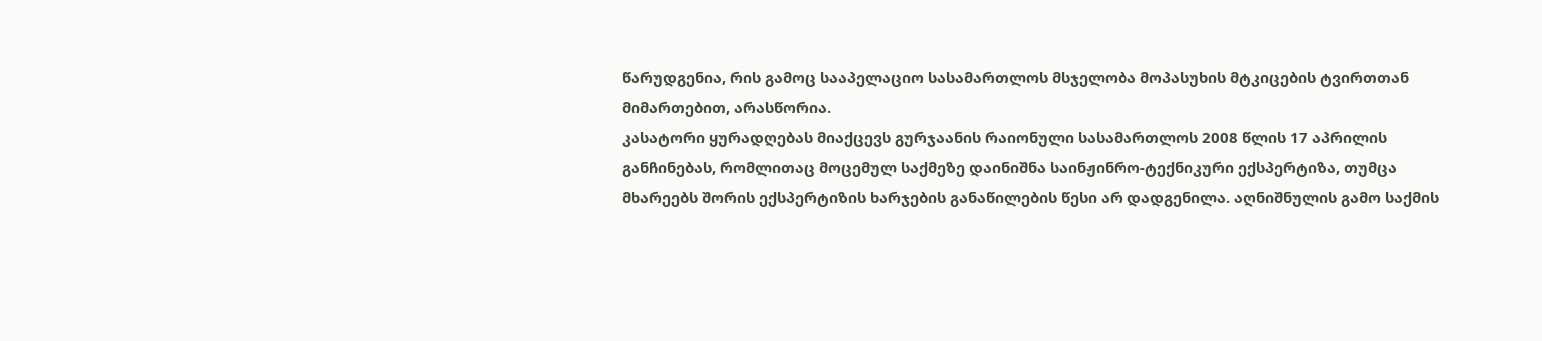წარუდგენია, რის გამოც სააპელაციო სასამართლოს მსჯელობა მოპასუხის მტკიცების ტვირთთან მიმართებით, არასწორია.
კასატორი ყურადღებას მიაქცევს გურჯაანის რაიონული სასამართლოს 2008 წლის 17 აპრილის განჩინებას, რომლითაც მოცემულ საქმეზე დაინიშნა საინჟინრო-ტექნიკური ექსპერტიზა, თუმცა მხარეებს შორის ექსპერტიზის ხარჯების განაწილების წესი არ დადგენილა. აღნიშნულის გამო საქმის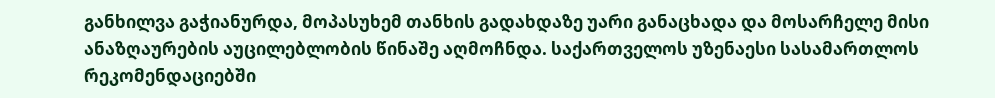განხილვა გაჭიანურდა, მოპასუხემ თანხის გადახდაზე უარი განაცხადა და მოსარჩელე მისი ანაზღაურების აუცილებლობის წინაშე აღმოჩნდა. საქართველოს უზენაესი სასამართლოს რეკომენდაციებში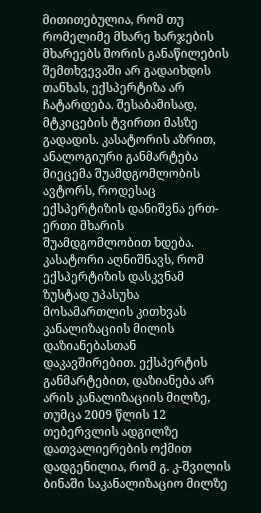მითითებულია, რომ თუ რომელიმე მხარე ხარჯების მხარეებს შორის განაწილების შემთხვევაში არ გადაიხდის თანხას, ექსპერტიზა არ ჩატარდება. შესაბამისად, მტკიცების ტვირთი მასზე გადადის. კასატორის აზრით, ანალოგიური განმარტება მიეცემა შუამდგომლობის ავტორს, როდესაც ექსპერტიზის დანიშვნა ერთ-ერთი მხარის შუამდგომლობით ხდება.
კასატორი აღნიშნავს, რომ ექსპერტიზის დასკვნამ ზუსტად უპასუხა მოსამართლის კითხვას კანალიზაციის მილის დაზიანებასთან დაკავშირებით. ექსპერტის განმარტებით, დაზიანება არ არის კანალიზაციის მილზე, თუმცა 2009 წლის 12 თებერვლის ადგილზე დათვალიერების ოქმით დადგენილია, რომ გ. კ-შვილის ბინაში საკანალიზაციო მილზე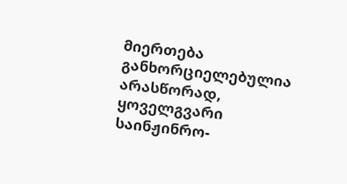მიერთება განხორციელებულია არასწორად, ყოველგვარი საინჟინრო-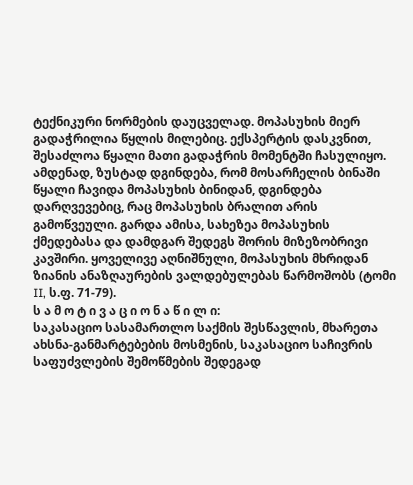ტექნიკური ნორმების დაუცველად. მოპასუხის მიერ გადაჭრილია წყლის მილებიც. ექსპერტის დასკვნით, შესაძლოა წყალი მათი გადაჭრის მომენტში ჩასულიყო. ამდენად, ზუსტად დგინდება, რომ მოსარჩელის ბინაში წყალი ჩავიდა მოპასუხის ბინიდან, დგინდება დარღვევებიც, რაც მოპასუხის ბრალით არის გამოწვეული. გარდა ამისა, სახეზეა მოპასუხის ქმედებასა და დამდგარ შედეგს შორის მიზეზობრივი კავშირი. ყოველივე აღნიშნული, მოპასუხის მხრიდან ზიანის ანაზღაურების ვალდებულებას წარმოშობს (ტომი II, ს.ფ. 71-79).
ს ა მ ო ტ ი ვ ა ც ი ო ნ ა წ ი ლ ი:
საკასაციო სასამართლო საქმის შესწავლის, მხარეთა ახსნა-განმარტებების მოსმენის, საკასაციო საჩივრის საფუძვლების შემოწმების შედეგად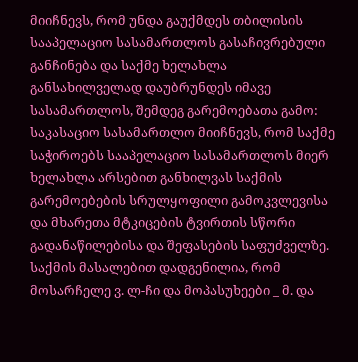მიიჩნევს, რომ უნდა გაუქმდეს თბილისის სააპელაციო სასამართლოს გასაჩივრებული განჩინება და საქმე ხელახლა განსახილველად დაუბრუნდეს იმავე სასამართლოს, შემდეგ გარემოებათა გამო:
საკასაციო სასამართლო მიიჩნევს, რომ საქმე საჭიროებს სააპელაციო სასამართლოს მიერ ხელახლა არსებით განხილვას საქმის გარემოებების სრულყოფილი გამოკვლევისა და მხარეთა მტკიცების ტვირთის სწორი გადანაწილებისა და შეფასების საფუძველზე.
საქმის მასალებით დადგენილია, რომ მოსარჩელე ვ. ლ-ჩი და მოპასუხეები _ მ. და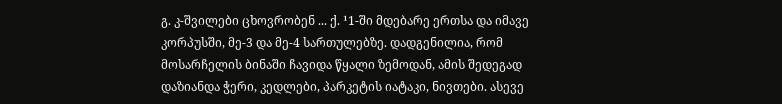გ. კ-შვილები ცხოვრობენ ... ქ. ¹1-ში მდებარე ერთსა და იმავე კორპუსში, მე-3 და მე-4 სართულებზე. დადგენილია, რომ მოსარჩელის ბინაში ჩავიდა წყალი ზემოდან, ამის შედეგად დაზიანდა ჭერი, კედლები, პარკეტის იატაკი, ნივთები. ასევე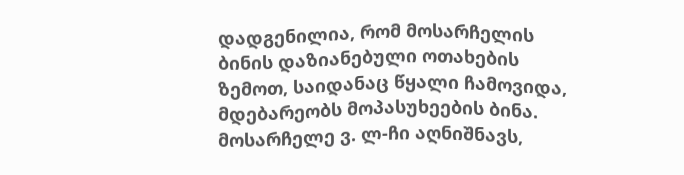დადგენილია, რომ მოსარჩელის ბინის დაზიანებული ოთახების ზემოთ, საიდანაც წყალი ჩამოვიდა, მდებარეობს მოპასუხეების ბინა.
მოსარჩელე ვ. ლ-ჩი აღნიშნავს,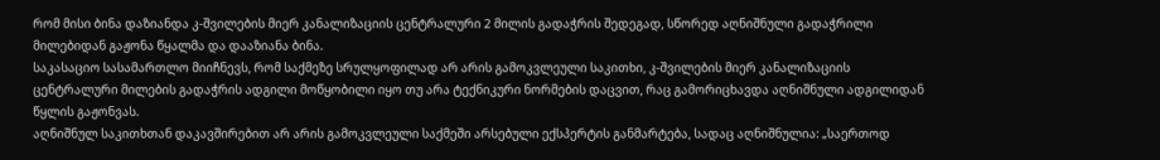რომ მისი ბინა დაზიანდა კ-შვილების მიერ კანალიზაციის ცენტრალური 2 მილის გადაჭრის შედეგად, სწორედ აღნიშნული გადაჭრილი მილებიდან გაჟონა წყალმა და დააზიანა ბინა.
საკასაციო სასამართლო მიიჩნევს, რომ საქმეზე სრულყოფილად არ არის გამოკვლეული საკითხი, კ-შვილების მიერ კანალიზაციის ცენტრალური მილების გადაჭრის ადგილი მოწყობილი იყო თუ არა ტექნიკური ნორმების დაცვით, რაც გამორიცხავდა აღნიშნული ადგილიდან წყლის გაჟონვას.
აღნიშნულ საკითხთან დაკავშირებით არ არის გამოკვლეული საქმეში არსებული ექსპერტის განმარტება, სადაც აღნიშნულია: „საერთოდ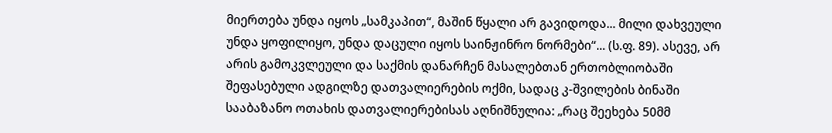მიერთება უნდა იყოს „სამკაპით“, მაშინ წყალი არ გავიდოდა... მილი დახვეული უნდა ყოფილიყო, უნდა დაცული იყოს საინჟინრო ნორმები“... (ს.ფ. 89). ასევე, არ არის გამოკვლეული და საქმის დანარჩენ მასალებთან ერთობლიობაში შეფასებული ადგილზე დათვალიერების ოქმი, სადაც კ-შვილების ბინაში სააბაზანო ოთახის დათვალიერებისას აღნიშნულია: „რაც შეეხება 50მმ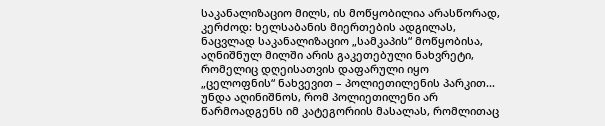საკანალიზაციო მილს, ის მოწყობილია არასწორად, კერძოდ: ხელსაბანის მიერთების ადგილას, ნაცვლად საკანალიზაციო „სამკაპის“ მოწყობისა, აღნიშნულ მილში არის გაკეთებული ნახვრეტი, რომელიც დღეისათვის დაფარული იყო „ცელოფნის“ ნახვევით – პოლიეთილენის პარკით... უნდა აღინიშნოს, რომ პოლიეთილენი არ წარმოადგენს იმ კატეგორიის მასალას, რომლითაც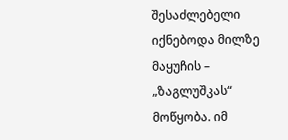შესაძლებელი იქნებოდა მილზე მაყუჩის – „ზაგლუშკას“ მოწყობა. იმ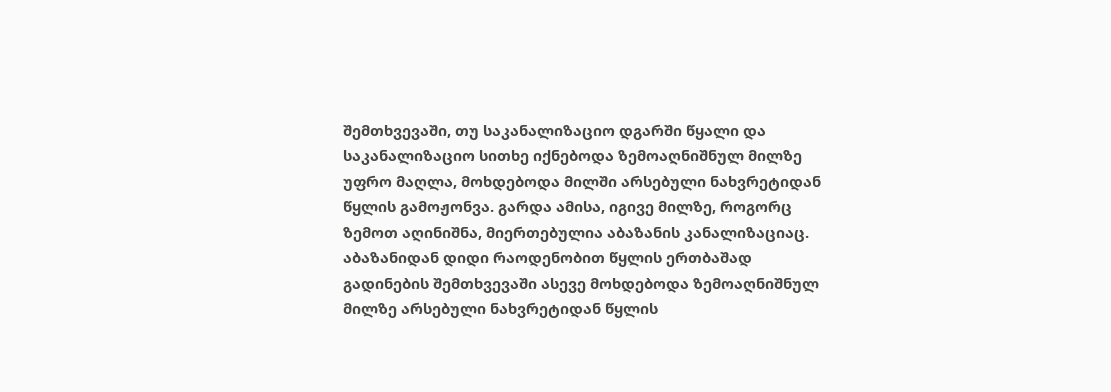შემთხვევაში, თუ საკანალიზაციო დგარში წყალი და საკანალიზაციო სითხე იქნებოდა ზემოაღნიშნულ მილზე უფრო მაღლა, მოხდებოდა მილში არსებული ნახვრეტიდან წყლის გამოჟონვა. გარდა ამისა, იგივე მილზე, როგორც ზემოთ აღინიშნა, მიერთებულია აბაზანის კანალიზაციაც. აბაზანიდან დიდი რაოდენობით წყლის ერთბაშად გადინების შემთხვევაში ასევე მოხდებოდა ზემოაღნიშნულ მილზე არსებული ნახვრეტიდან წყლის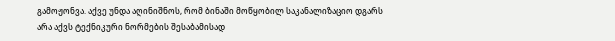გამოჟონვა. აქვე უნდა აღინიშნოს, რომ ბინაში მოწყობილ საკანალიზაციო დგარს არა აქვს ტექნიკური ნორმების შესაბამისად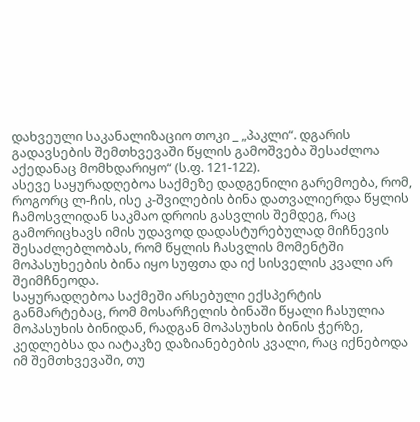დახვეული საკანალიზაციო თოკი _ „პაკლი“. დგარის გადავსების შემთხვევაში წყლის გამოშვება შესაძლოა აქედანაც მომხდარიყო“ (ს.ფ. 121-122).
ასევე საყურადღებოა საქმეზე დადგენილი გარემოება, რომ, როგორც ლ-ჩის, ისე კ-შვილების ბინა დათვალიერდა წყლის ჩამოსვლიდან საკმაო დროის გასვლის შემდეგ, რაც გამორიცხავს იმის უდავოდ დადასტურებულად მიჩნევის შესაძლებლობას, რომ წყლის ჩასვლის მომენტში მოპასუხეების ბინა იყო სუფთა და იქ სისველის კვალი არ შეიმჩნეოდა.
საყურადღებოა საქმეში არსებული ექსპერტის განმარტებაც, რომ მოსარჩელის ბინაში წყალი ჩასულია მოპასუხის ბინიდან, რადგან მოპასუხის ბინის ჭერზე, კედლებსა და იატაკზე დაზიანებების კვალი, რაც იქნებოდა იმ შემთხვევაში, თუ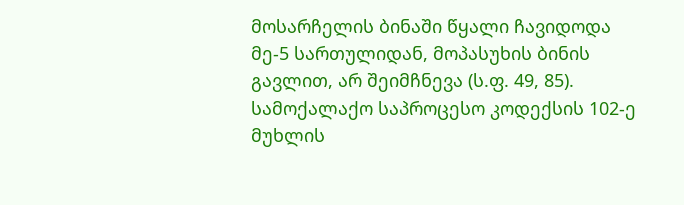მოსარჩელის ბინაში წყალი ჩავიდოდა მე-5 სართულიდან, მოპასუხის ბინის გავლით, არ შეიმჩნევა (ს.ფ. 49, 85).
სამოქალაქო საპროცესო კოდექსის 102-ე მუხლის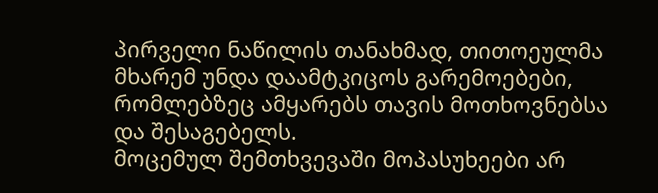პირველი ნაწილის თანახმად, თითოეულმა მხარემ უნდა დაამტკიცოს გარემოებები, რომლებზეც ამყარებს თავის მოთხოვნებსა და შესაგებელს.
მოცემულ შემთხვევაში მოპასუხეები არ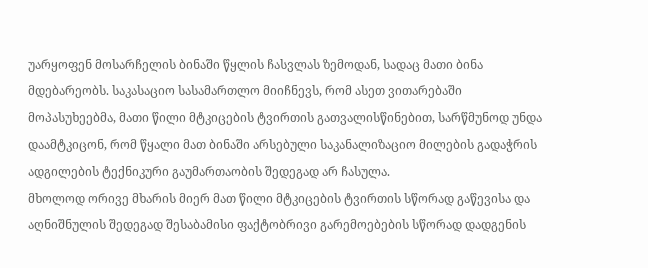უარყოფენ მოსარჩელის ბინაში წყლის ჩასვლას ზემოდან, სადაც მათი ბინა მდებარეობს. საკასაციო სასამართლო მიიჩნევს, რომ ასეთ ვითარებაში მოპასუხეებმა, მათი წილი მტკიცების ტვირთის გათვალისწინებით, სარწმუნოდ უნდა დაამტკიცონ, რომ წყალი მათ ბინაში არსებული საკანალიზაციო მილების გადაჭრის ადგილების ტექნიკური გაუმართაობის შედეგად არ ჩასულა.
მხოლოდ ორივე მხარის მიერ მათ წილი მტკიცების ტვირთის სწორად გაწევისა და აღნიშნულის შედეგად შესაბამისი ფაქტობრივი გარემოებების სწორად დადგენის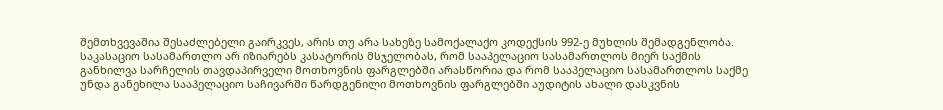შემთხვევაშია შესაძლებელი გაირკვეს, არის თუ არა სახეზე სამოქალაქო კოდექსის 992-ე მუხლის შემადგენლობა.
საკასაციო სასამართლო არ იზიარებს კასატორის მსჯელობას, რომ სააპელაციო სასამართლოს მიერ საქმის განხილვა სარჩელის თავდაპირველი მოთხოვნის ფარგლებში არასწორია და რომ სააპელაციო სასამართლოს საქმე უნდა განეხილა სააპელაციო საჩივარში წარდგენილი მოთხოვნის ფარგლებში აუდიტის ახალი დასკვნის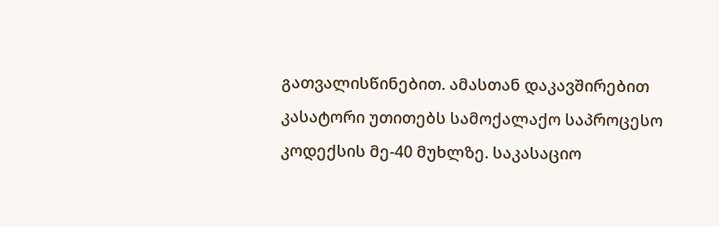გათვალისწინებით. ამასთან დაკავშირებით კასატორი უთითებს სამოქალაქო საპროცესო კოდექსის მე-40 მუხლზე. საკასაციო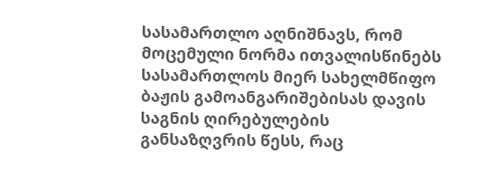სასამართლო აღნიშნავს, რომ მოცემული ნორმა ითვალისწინებს სასამართლოს მიერ სახელმწიფო ბაჟის გამოანგარიშებისას დავის საგნის ღირებულების განსაზღვრის წესს, რაც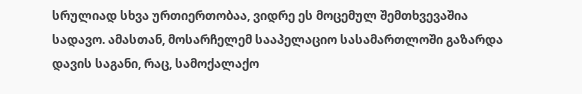სრულიად სხვა ურთიერთობაა, ვიდრე ეს მოცემულ შემთხვევაშია სადავო. ამასთან, მოსარჩელემ სააპელაციო სასამართლოში გაზარდა დავის საგანი, რაც, სამოქალაქო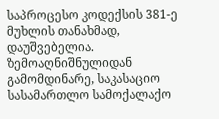საპროცესო კოდექსის 381-ე მუხლის თანახმად, დაუშვებელია.
ზემოაღნიშნულიდან გამომდინარე, საკასაციო სასამართლო სამოქალაქო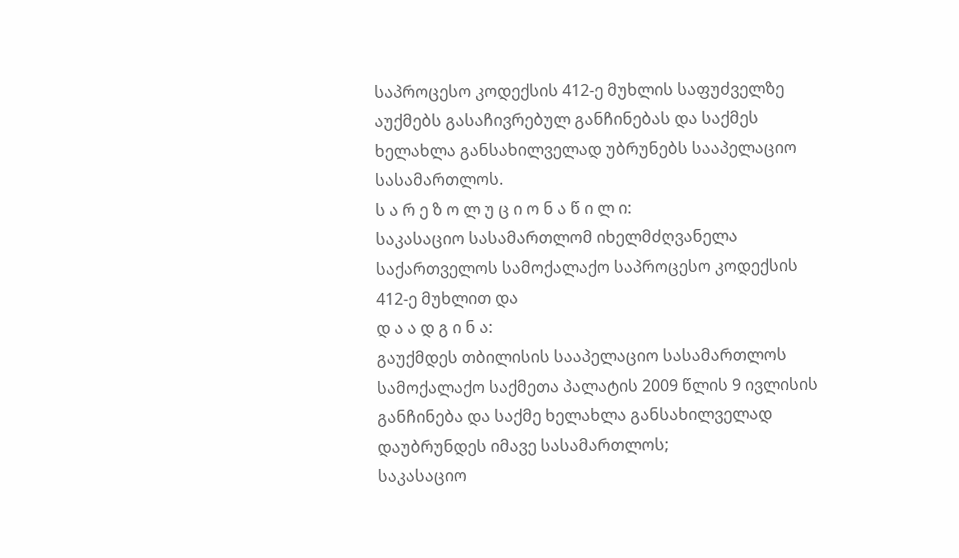საპროცესო კოდექსის 412-ე მუხლის საფუძველზე აუქმებს გასაჩივრებულ განჩინებას და საქმეს ხელახლა განსახილველად უბრუნებს სააპელაციო სასამართლოს.
ს ა რ ე ზ ო ლ უ ც ი ო ნ ა წ ი ლ ი:
საკასაციო სასამართლომ იხელმძღვანელა საქართველოს სამოქალაქო საპროცესო კოდექსის 412-ე მუხლით და
დ ა ა დ გ ი ნ ა:
გაუქმდეს თბილისის სააპელაციო სასამართლოს სამოქალაქო საქმეთა პალატის 2009 წლის 9 ივლისის განჩინება და საქმე ხელახლა განსახილველად დაუბრუნდეს იმავე სასამართლოს;
საკასაციო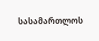სასამართლოს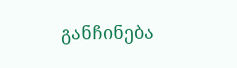განჩინება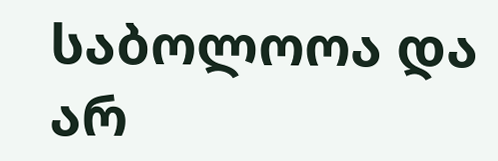საბოლოოა და არ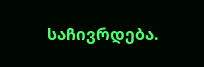საჩივრდება.